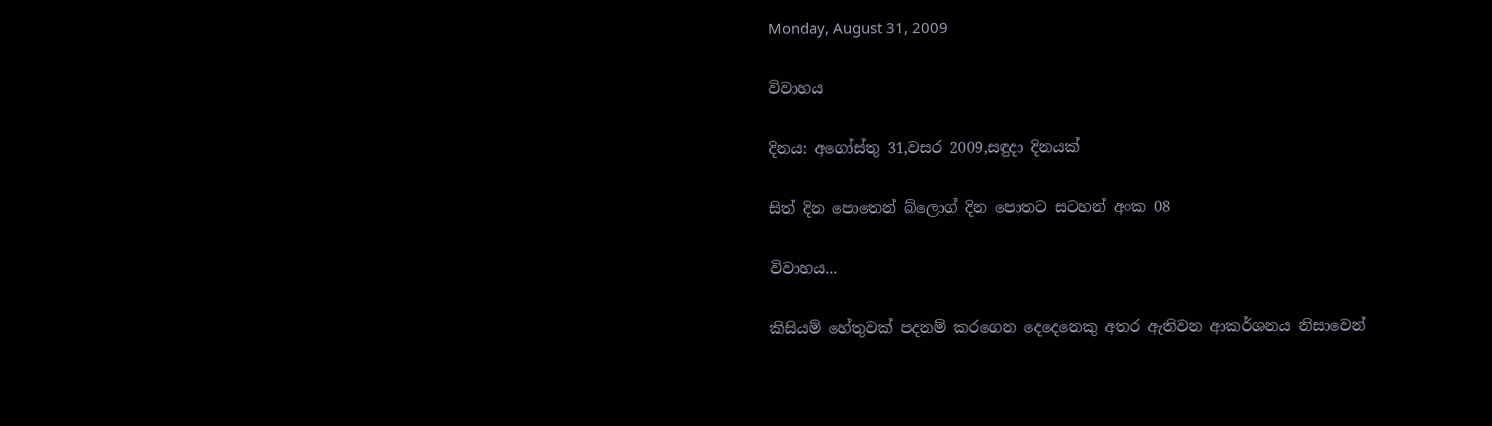Monday, August 31, 2009

විවාහය

දිනය: අගෝස්තු 31,වසර 2009,සඳුදා දිනයක්

සිත් දින පොතෙන් බ්ලොග් දින පොතට සටහන් අංක 08

විවාහය...

කිසියම් හේතුවක් පදනම් කරගෙන දෙදෙනෙකු අතර ඇතිවන ආකර්ශනය නිසාවෙන්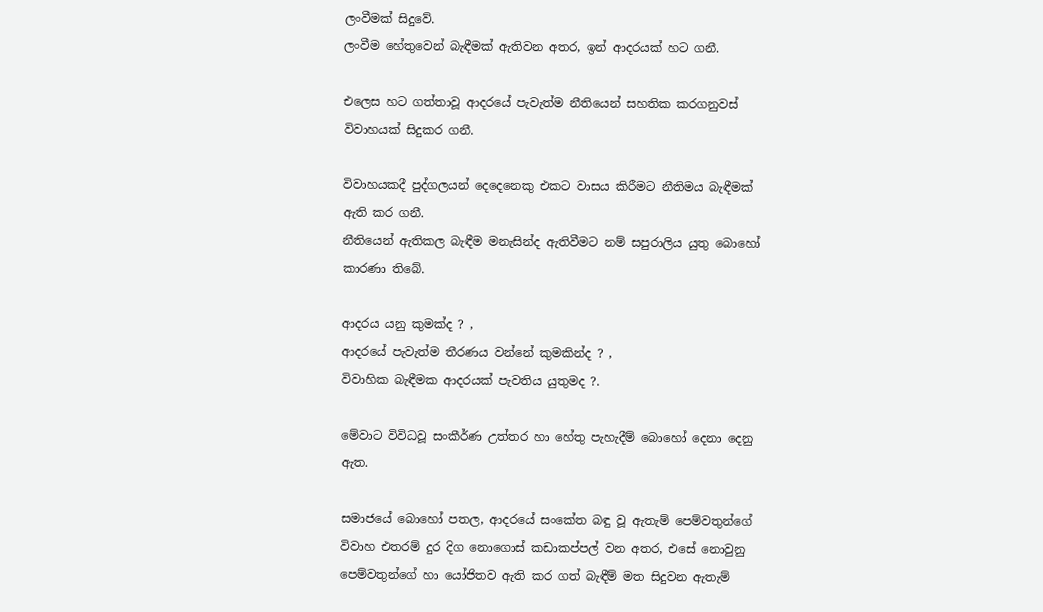ලංවීමක් සිදුවේ.
ලංවීම හේතුවෙන් බැඳීමක් ඇතිවන අතර, ඉන් ආදරයක් හට ගනී.

එලෙස හට ගත්තාවූ ආදරයේ පැවැත්ම නීතියෙන් සහතික කරගනුවස් විවාහයක් සිදුකර ගනී.

විවාහයකදී පුද්ගලයන් දෙදෙනෙකු එකට වාසය කිරීමට නීතිමය බැඳීමක් ඇති කර ගනී.
නීතියෙන් ඇතිකල බැඳීම මනැසින්ද ඇතිවීමට නම් සපුරාලිය යුතු බොහෝ කාරණා තිබේ.

ආදරය යනු කුමක්ද ? ,
ආදරයේ පැවැත්ම තීරණය වන්නේ කුමකින්ද ? ,
විවාහික බැඳීමක ආදරයක් පැවතිය යුතුමද ?.

මේවාට විවිධවූ සංකීර්ණ උත්තර හා හේතු පැහැදීම් බොහෝ දෙනා දෙනු ඇත.

සමාජයේ බොහෝ පතල, ආදරයේ සංකේත බඳු වූ ඇතැම් පෙම්වතුන්ගේ විවාහ එතරම් දුර දිග නොගොස් කඩාකප්පල් වන අතර, එසේ නොවුනු පෙම්වතුන්ගේ හා යෝජිතව ඇති කර ගත් බැඳීම් මත සිදුවන ඇතැම්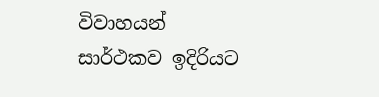විවාහයන් සාර්ථකව ඉදිරියට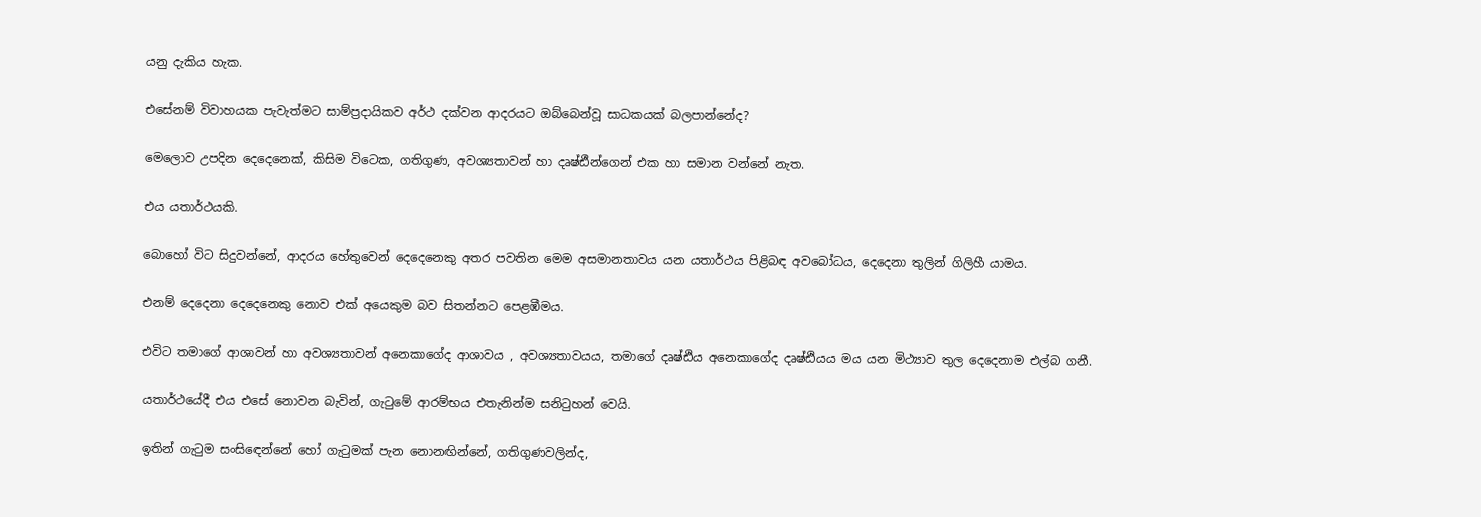යනු දැකිය හැක.

එසේනම් විවාහයක පැවැත්මට සාම්ප්‍රදායිකව අර්ථ දක්වන ආදරයට ඔබ්බෙන්වූ සාධකයක් බලපාන්නේද?

මෙලොව උපදින දෙදෙනෙක්, කිසිම විටෙක, ගතිගුණ, අවශ්‍යතාවන් හා දෘෂ්ඪීන්ගෙන් එක හා සමාන වන්නේ නැත.

එය යතාර්ථයකි.

බොහෝ විට සිදුවන්නේ, ආදරය හේතුවෙන් දෙදෙනෙකු අතර පවතින මෙම අසමානතාවය යන යතාර්ථය පිළිබඳ අවබෝධය, දෙදෙනා තුලින් ගිලිහී යාමය.

එනම් දෙදෙනා දෙදෙනෙකු නොව එක් අයෙකුම බව සිතන්නට පෙළඹීමය.

එවිට තමාගේ ආශාවන් හා අවශ්‍යතාවන් අනෙකාගේද ආශාවය , අවශ්‍යතාවයය, තමාගේ දෘෂ්ඪිය අනෙකාගේද දෘෂ්ඪියය මය යන මිථ්‍යාව තුල දෙදෙනාම එල්බ ගනී.

යතාර්ථයේදී එය එසේ නොවන බැවින්, ගැටුමේ ආරම්භය එතැනින්ම සනිටුහන් වෙයි.

ඉතින් ගැටුම සංසිඳෙන්නේ හෝ ගැටුමක් පැන නොනඟින්නේ, ගතිගුණවලින්ද,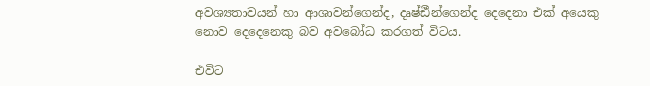අවශ්‍යතාවයන් හා ආශාවන්ගෙන්ද, දෘෂ්ඪීන්ගෙන්ද දෙදෙනා එක් අයෙකු නොව දෙදෙනෙකු බව අවබෝධ කරගත් විටය.

එවිට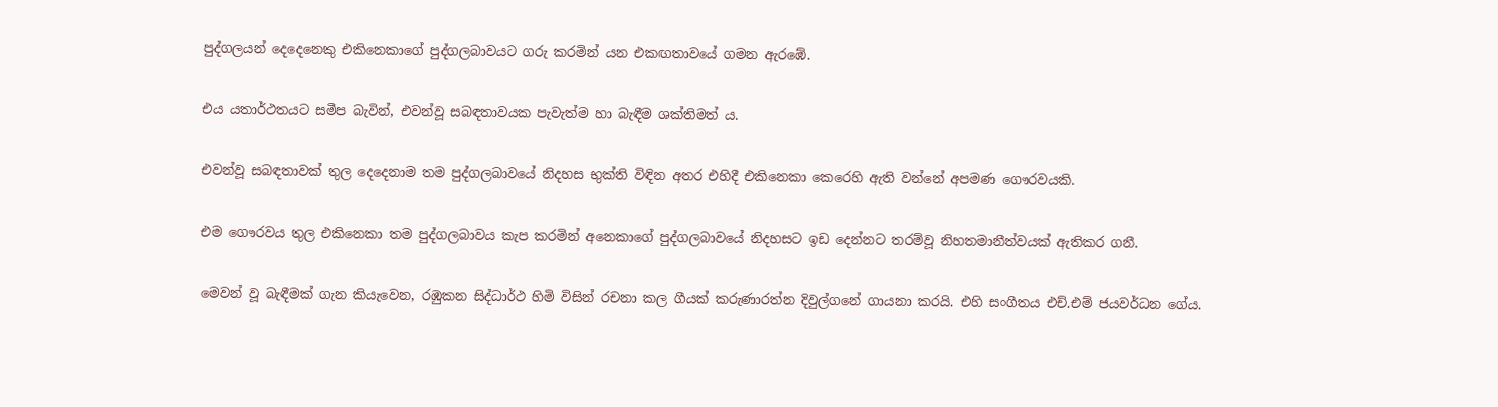පුද්ගලයන් දෙදෙනෙකු එකිනෙකාගේ පුද්ගලබාවයට ගරු කරමින් යන එකඟතාවයේ ගමන ඇරඹේ.

එය යතාර්ථතයට සමීප බැවින්, එවන්වූ සබඳතාවයක පැවැත්ම හා බැඳීම ශක්තිමත් ය.

එවන්වූ සබඳතාවක් තුල දෙදෙනාම තම පුද්ගලබාවයේ නිදහස භුක්ති විඳින අතර එහිදී එකිනෙකා කෙරෙහි ඇති වන්නේ අපමණ ගෞරවයකි.

එම ගෞරවය තුල එකිනෙකා තම පුද්ගලබාවය කැප කරමින් අනෙකාගේ පුද්ගලබාවයේ නිදහසට ඉඩ දෙන්නට තරම්වූ නිහතමානීත්වයක් ඇතිකර ගනී.

මෙවන් වූ බැඳීමක් ගැන කියැවෙන, රඹුකන සිද්ධාර්ථ හිමි විසින් රචනා කල ගීයක් කරුණාරත්න දිවුල්ගනේ ගායනා කරයි. එහි සංගීතය එච්.එම් ජයවර්ධන ගේය.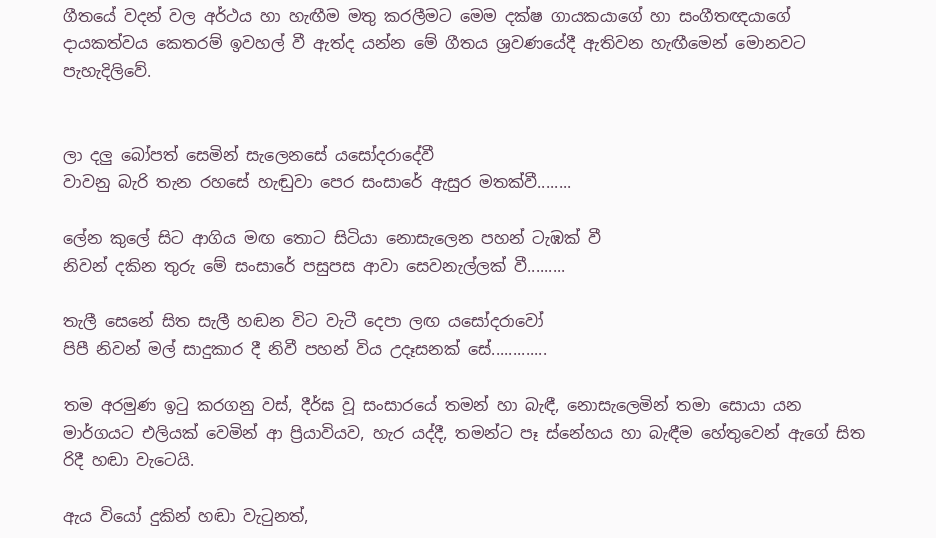ගීතයේ වදන් වල අර්ථය හා හැඟීම මතු කරලීමට මෙම දක්ෂ ගායකයාගේ හා සංගීතඥයාගේ දායකත්වය කෙතරම් ඉවහල් වී ඇත්ද යන්න මේ ගීතය ශ්‍රවණයේදී ඇතිවන හැඟීමෙන් මොනවට පැහැදිලිවේ.


ලා දලු බෝපත් සෙමින් සැලෙනසේ යසෝදරාදේවී
වාවනු බැරි තැන රහසේ හැඬුවා පෙර සංසාරේ ඇසුර මතක්වී........

ලේන කුලේ සිට ආගිය මඟ තොට සිටියා නොසැලෙන පහන් ටැඹක් වී
නිවන් දකින තුරු මේ සංසාරේ පසුපස ආවා සෙවනැල්ලක් වී.........

තැලී සෙනේ සිත සැලී හඬන විට වැටී දෙපා ලඟ යසෝදරාවෝ
පිපී නිවන් මල් සාදුකාර දී නිවී පහන් විය උදෑසනක් සේ.............

තම අරමුණ ඉටු කරගනු වස්, දීර්ඝ වූ සංසාරයේ තමන් හා බැඳී, නොසැලෙමින් තමා සොයා යන මාර්ගයට එලියක් වෙමින් ආ ප්‍රියාවියව, හැර යද්දී, තමන්ට පෑ ස්නේහය හා බැඳීම හේතුවෙන් ඇගේ සිත රිදී හඬා වැටෙයි.

ඇය වියෝ දුකින් හඬා වැටුනත්,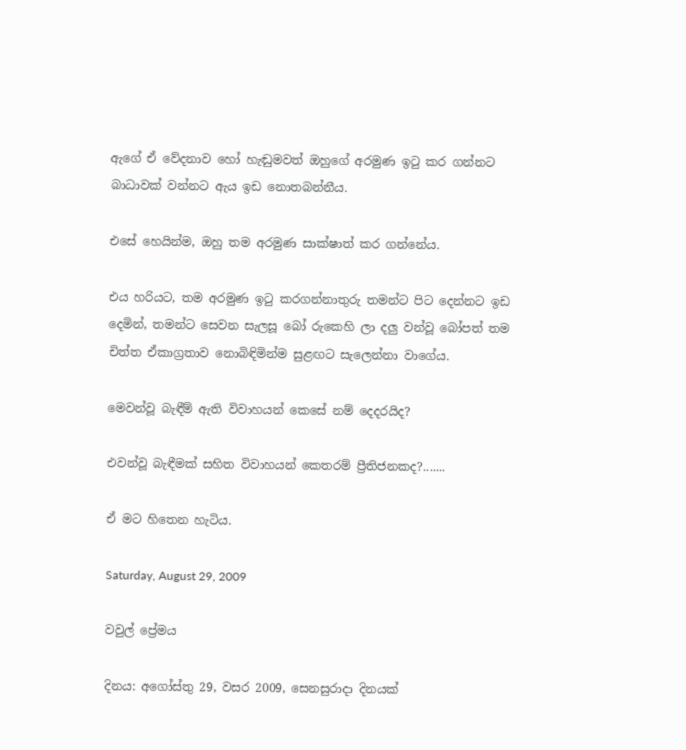ඇගේ ඒ වේදනාව හෝ හැඬුමවත් ඔහුගේ අරමුණ ඉටු කර ගන්නට බාධාවක් වන්නට ඇය ඉඩ නොතබන්නීය.

එසේ හෙයින්ම, ඔහු තම අරමුණ සාක්ෂාත් කර ගන්නේය.

එය හරියට, තම අරමුණ ඉටු කරගන්නාතුරු තමන්ට පිට දෙන්නට ඉඩ දෙමින්, තමන්ට සෙවන සැලසූ බෝ රුකෙහි ලා දලු වන්වූ බෝපත් තම චිත්ත ඒකාග්‍රතාව නොබිඳිමින්ම සුළඟට සැලෙන්නා වාගේය.

මෙවන්වූ බැඳීම් ඇති විවාහයන් කෙසේ නම් දෙදරයිද?

එවන්වූ බැඳීමක් සහිත විවාහයන් කෙතරම් ප්‍රීතිජනකද?.......

ඒ මට හිතෙන හැටිය.

Saturday, August 29, 2009

වවුල් ප්‍රේමය

දිනය: අගෝස්තු 29, වසර 2009, සෙනසුරාදා දිනයක්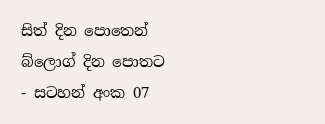සිත් දින පොතෙන් බ්ලොග් දින පොතට - සටහන් අංක 07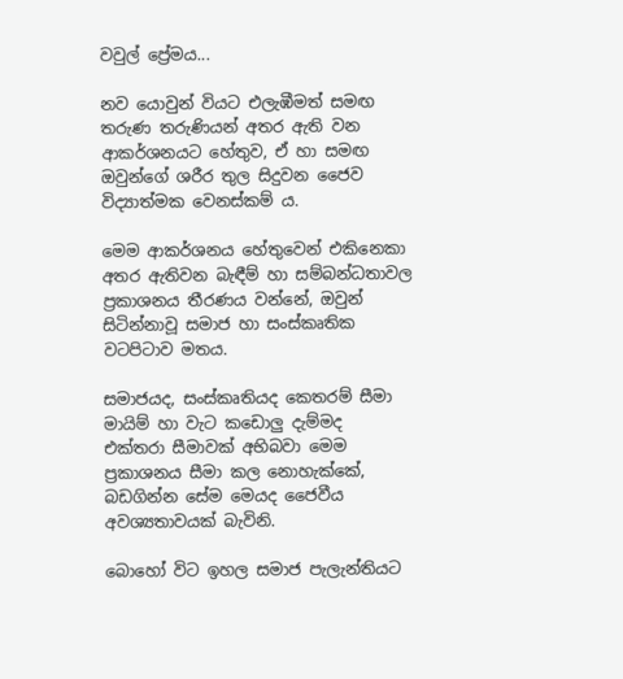වවුල් ප්‍රේමය...

නව යොවුන් වියට එලැඹීමත් සමඟ තරුණ තරුණියන් අතර ඇති වන ආකර්ශනයට හේතුව, ඒ හා සමඟ ඔවුන්ගේ ශරීර තුල සිදුවන ජෛව විද්‍යාත්මක වෙනස්කම් ය.

මෙම ආකර්ශනය හේතුවෙන් එකිනෙකා අතර ඇතිවන බැඳීම් හා සම්බන්ධතාවල ප්‍රකාශනය තීරණය වන්නේ, ඔවුන් සිටින්නාවූ සමාජ හා සංස්කෘතික වටපිටාව මතය.

සමාජයද, සංස්කෘතියද කෙතරම් සීමා මායිම් හා වැට කඩොලු දැම්මද
එක්තරා සීමාවක් අභිබවා මෙම ප්‍රකාශනය සීමා කල නොහැක්කේ, බඩගින්න සේම මෙයද ජෛවීය අවශ්‍යතාවයක් බැවිනි.

බොහෝ විට ඉහල සමාජ පැලැන්තියට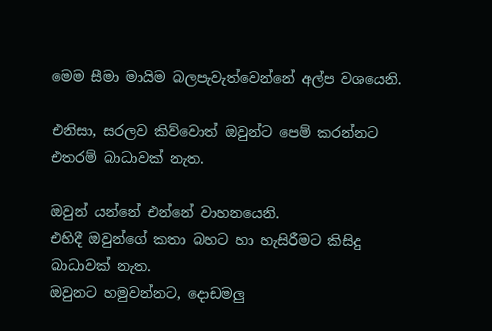මෙම සීමා මායිම බලපැවැත්වෙන්නේ අල්ප වශයෙනි.

එනිසා, සරලව කිව්වොත් ඔවුන්ට පෙම් කරන්නට එතරම් බාධාවක් නැත.

ඔවුන් යන්නේ එන්නේ වාහනයෙනි.
එහිදී ඔවුන්ගේ කතා බහට හා හැසිරීමට කිසිදු බාධාවක් නැත.
ඔවුනට හමුවන්නට, දොඩමලු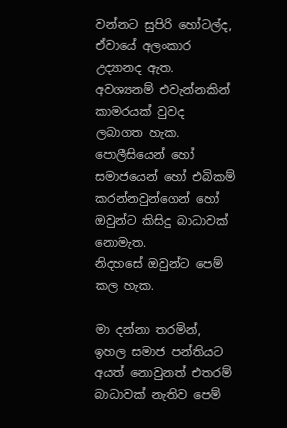වන්නට සුපිරි හෝටල්ද, ඒවායේ අලංකාර උද්‍යානද ඇත.
අවශ්‍යනම් එවැන්නකින් කාමරයක් වුවද ලබාගත හැක.
පොලීසියෙන් හෝ සමාජයෙන් හෝ එබිකම් කරන්නවුන්ගෙන් හෝ ඔවුන්ට කිසිදු බාධාවක් නොමැත.
නිදහසේ ඔවුන්ට පෙම් කල හැක.

මා දන්නා තරමින්, ඉහල සමාජ පන්තියට අයත් නොවුනත් එතරම් බාධාවක් නැතිව පෙම්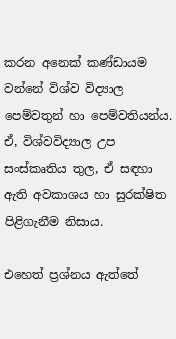කරන අනෙක් කණ්ඩායම වන්නේ විශ්ව විද්‍යාල පෙම්වතුන් හා පෙම්වතියන්ය.
ඒ, විශ්වවිද්‍යාල උප සංස්කෘතිය තුල, ඒ සඳහා ඇති අවකාශය හා සුරක්ෂිත පිළිගැනීම නිසාය.

එහෙත් ප්‍රශ්නය ඇත්තේ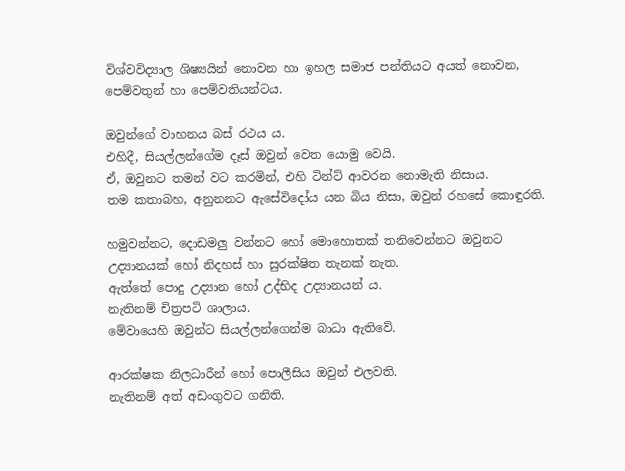විශ්වවිද්‍යාල ශිෂ්‍යයින් නොවන හා ඉහල සමාජ පන්තියට අයත් නොවන, පෙම්වතුන් හා පෙම්වතියන්ටය.

ඔවුන්ගේ වාහනය බස් රථය ය.
එහිදී, සියල්ලන්ගේම දෑස් ඔවුන් වෙත යොමු වෙයි.
ඒ, ඔවුනට තමන් වට කරමින්, එහි ටින්ට් ආවරන නොමැති නිසාය.
තම කතාබහ, අනුනනට ඇසේවිදෝය යන බිය නිසා, ඔවුන් රහසේ කොඳුරති.

හමුවන්නට, දොඩමලු වන්නට හෝ මොහොතක් තනිවෙන්නට ඔවුනට උද්‍යානයක් හෝ නිදහස් හා සුරක්ෂිත තැනක් නැත.
ඇත්තේ පොදු උද්‍යාන හෝ උද්භිද උද්‍යානයන් ය.
නැතිනම් චිත්‍රපටි ශාලාය.
මේවායෙහි ඔවුන්ට සියල්ලන්ගෙන්ම බාධා ඇතිවේ.

ආරක්ෂක නිලධාරීන් හෝ පොලීසිය ඔවුන් එලවති.
නැතිනම් අත් අඩංගුවට ගනිති.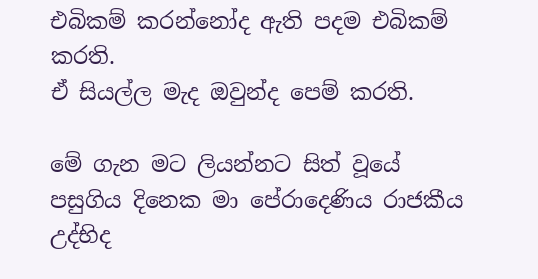එබිකම් කරන්නෝද ඇති පදම එබිකම් කරති.
ඒ සියල්ල මැද ඔවුන්ද පෙම් කරති.

මේ ගැන මට ලියන්නට සිත් වූයේ පසුගිය දිනෙක මා පේරාදෙණිය රාජකීය උද්භිද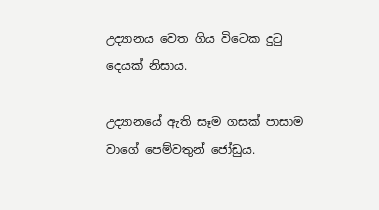උද්‍යානය වෙත ගිය විටෙක දුටු දෙයක් නිසාය.

උද්‍යානයේ ඇති සෑම ගසක් පාසාම වාගේ පෙම්වතුන් ජෝඩුය.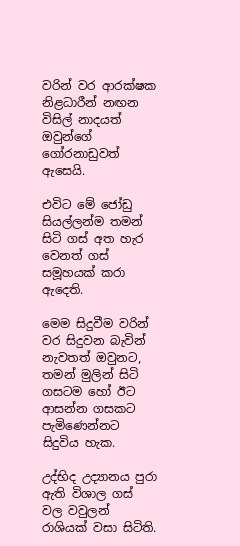වරින් වර ආරක්ෂක නිළධාරීන් නඟන විසිල් නාදයත් ඔවුන්ගේ ගෝරනාඩුවත් ඇසෙයි.

එවිට මේ ජෝඩු සියල්ලන්ම තමන් සිටි ගස් අත හැර වෙනත් ගස් සමූහයක් කරා ඇදෙති.

මෙම සිදුවීම වරින් වර සිදුවන බැවින් නැවතත් ඔවුනට, තමන් මුලින් සිටි ගසටම හෝ ඊට ආසන්න ගසකට පැමිණෙන්නට සිදුවිය හැක.

උද්භිද උද්‍යානය පුරා ඇති විශාල ගස් වල වවුලන් රාශියක් වසා සිටිති.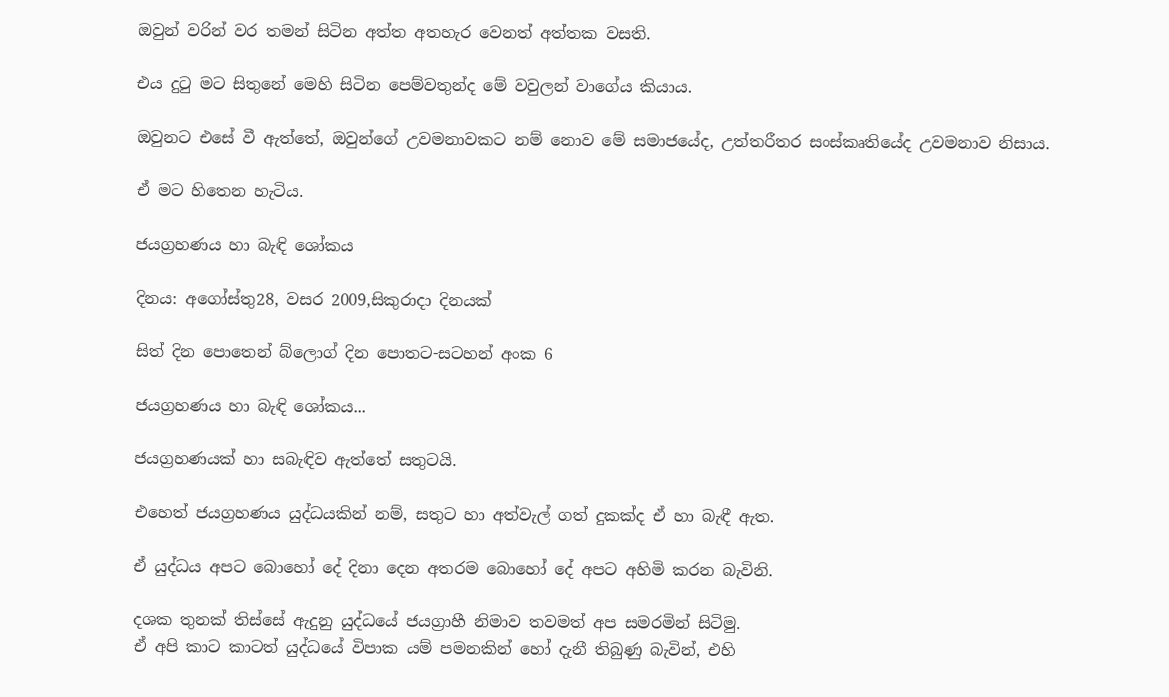ඔවුන් වරින් වර තමන් සිටින අත්ත අතහැර වෙනත් අත්තක වසති.

එය දුටු මට සිතුනේ මෙහි සිටින පෙම්වතුන්ද මේ වවුලන් වාගේය කියාය.

ඔවුනට එසේ වී ඇත්තේ, ඔවුන්ගේ උවමනාවකට නම් නොව මේ සමාජයේද, උත්තරීතර සංස්කෘතියේද උවමනාව නිසාය.

ඒ මට හිතෙන හැටිය.

ජයග්‍රහණය හා බැඳි ශෝකය

දිනය: අගෝස්තු28, වසර 2009,සිකුරාදා දිනයක්

සිත් දින පොතෙන් බ්ලොග් දින පොතට-සටහන් අංක 6

ජයග්‍රහණය හා බැඳි ශෝකය...

ජයග්‍රහණයක් හා සබැඳිව ඇත්තේ සතුටයි.

එහෙත් ජයග්‍රහණය යුද්ධයකින් නම්, සතුට හා අත්වැල් ගත් දුකක්ද ඒ හා බැඳී ඇත.

ඒ යුද්ධය අපට බොහෝ දේ දිනා දෙන අතරම බොහෝ දේ අපට අහිමි කරන බැවිනි.

දශක තුනක් තිස්සේ ඇදුනු යුද්ධයේ ජයග්‍රාහී නිමාව තවමත් අප සමරමින් සිටිමු.
ඒ අපි කාට කාටත් යුද්ධයේ විපාක යම් පමනකින් හෝ දැනී තිබුණු බැවින්, එහි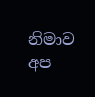නිමාව අප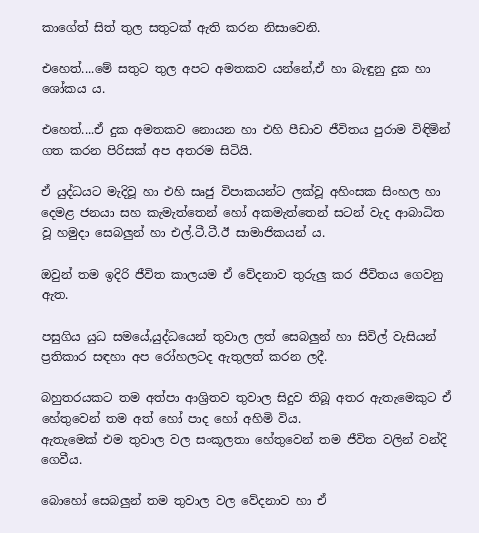කාගේත් සිත් තුල සතුටක් ඇති කරන නිසාවෙනි.

එහෙත්....මේ සතුට තුල අපට අමතකව යන්නේ,ඒ හා බැඳුනු දුක හා ශෝකය ය.

එහෙත්....ඒ දුක අමතකව නොයන හා එහි පීඩාව ජීවිතය පුරාම විඳිමින් ගත කරන පිරිසක් අප අතරම සිටියි.

ඒ යුද්ධයට මැදිවූ හා එහි සෘජු විපාකයන්ට ලක්වූ අහිංසක සිංහල හා දෙමළ ජනයා සහ කැමැත්තෙන් හෝ අකමැත්තෙන් සටන් වැද ආබාධිත වූ හමුදා සෙබලුන් හා එල්.ටී.ටී.ඊ සාමාජිකයන්‍ ය.

ඔවුන් තම ඉදිරි ජීවිත කාලයම ඒ වේදනාව තුරුලු කර ජීවිතය ගෙවනු ඇත.

පසුගිය යුධ සමයේ,යුද්ධයෙන් තුවාල ලත් සෙබලුන් හා සිවිල් වැසියන් ප්‍රතිකාර සඳහා අප රෝහලටද ඇතුලත් කරන ලදී.

බහුතරයකට තම අත්පා ආශ්‍රිතව තුවාල සිදුව තිබූ අතර ඇතැමෙකුට ඒ හේතුවෙන් තම අත් හෝ පාද හෝ අහිමි විය.
ඇතැමෙක් එම තුවාල වල සංකූලතා හේතුවෙන් තම ජීවිත වලින් වන්දි ගෙවීය.

බොහෝ සෙබලුන් තම තුවාල වල වේදනාව හා ඒ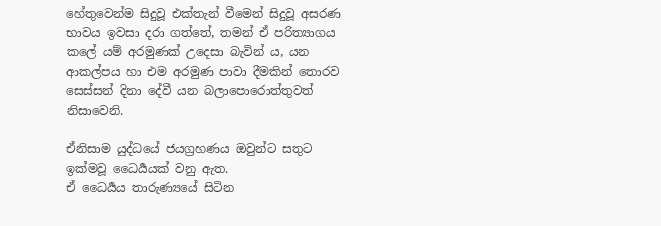හේතුවෙන්ම සිදුවූ එක්තැන් වීමෙන් සිදුවූ අසරණ භාවය ඉවසා දරා ගත්තේ, තමන් ඒ පරිත්‍යාගය කලේ යම් අරමුණක් උදෙසා බැවින් ය, යන ආකල්පය හා එම අරමුණ පාවා දීමකින් තොරව සෙස්සන් දිනා දේවී යන බලාපොරොත්තුවත් නිසාවෙනි.

ඒනිසාම යුද්ධයේ ජයග්‍රහණය ඔවුන්ට සතුට ඉක්මවූ ධෛර්‍යයක් වනු ඇත.
ඒ ධෛර්‍යය තාරුණ්‍යයේ සිටින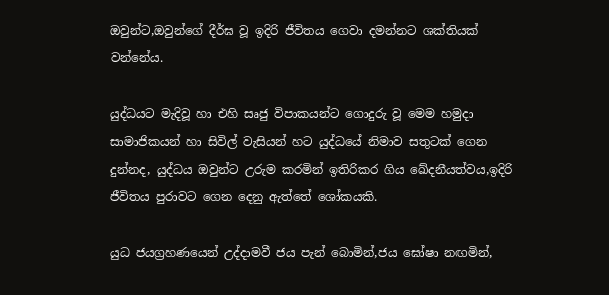ඔවුන්ට,ඔවුන්ගේ දීර්ඝ වූ ඉදිරි ජීවිතය ගෙවා දමන්නට ශක්තියක් වන්නේය.

යුද්ධයට මැදිවූ හා එහි සෘජු විපාකයන්ට ගොදුරු වූ මෙම හමුදා සාමාජිකයන් හා සිවිල් වැසියන් හට යුද්ධයේ නිමාව සතුටක් ගෙන දුන්නද, යුද්ධය ඔවුන්ට උරුම කරමින් ඉතිරිකර ගිය ඛේදනීයත්වය,ඉදිරි ජීවිතය පුරාවට ගෙන දෙනු ඇත්තේ ශෝකයකි.

යුධ ජයග්‍රහණයෙන් උද්දාමවී ජය පැන් බොමින්,ජය ඝෝෂා නඟමින්,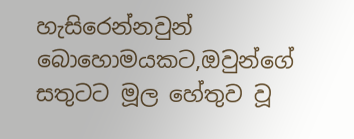හැසිරෙන්නවුන් බොහොමයකට,ඔවුන්ගේ සතුටට මූල හේතුව වූ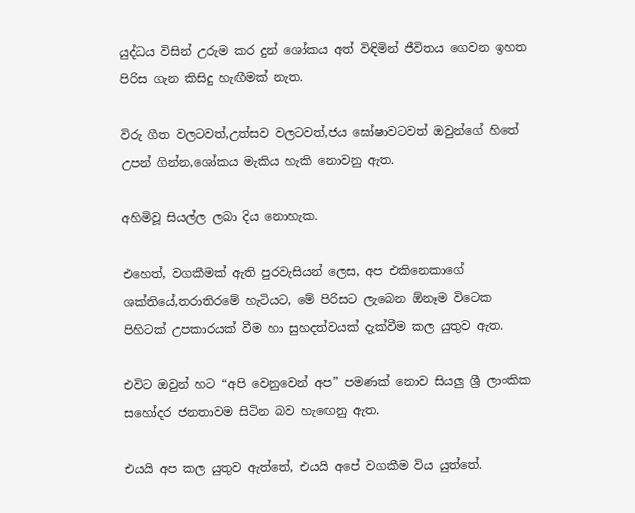යුද්ධය විසින් උරුම කර දුන් ශෝකය අත් විඳිමින් ජීවිතය ගෙවන ඉහත පිරිස ගැන කිසිදු හැඟීමක් නැත.

විරු ගීත වලටවත්,උත්සව වලටවත්,ජය ඝෝෂාවටවත් ඔවුන්ගේ හිතේ උපන් ගින්න,ශෝකය මැකිය හැකි නොවනු ඇත.

අහිමිවූ සියල්ල ලබා දිය නොහැක.

එහෙත්, වගකීමක් ඇති පුරවැසියන් ලෙස, අප එකිනෙකාගේ ශක්තියේ,තරාතිරමේ හැටියට, මේ පිරිසට ලැබෙන ඕනෑම විටෙක පිහිටක් උපකාරයක් වීම හා සුහදත්වයක් දැක්වීම කල යුතුව ඇත.

එවිට ඔවුන් හට “අපි වෙනුවෙන් අප” පමණක් නොව සියලු ශ්‍රී ලාංකික සහෝදර ජනතාවම සිටින බව හැඟෙනු ඇත.

එයයි අප කල යුතුව ඇත්තේ, එයයි අපේ වගකීම විය යුත්තේ.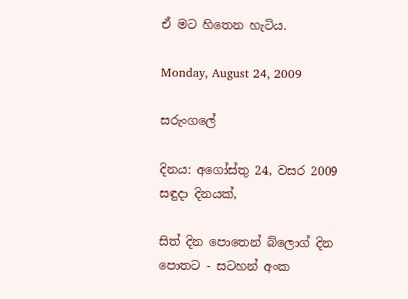ඒ මට හිතෙන හැටිය.

Monday, August 24, 2009

සරුංගලේ

දිනය: අගෝස්තු 24, වසර 2009
සඳුදා දිනයක්,

සිත් දින පොතෙන් බ්ලොග් දින පොතට - සටහන් අංක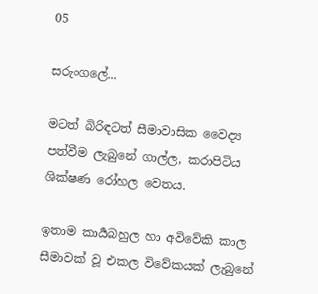05

සරුංගලේ...

මටත් බිරිඳටත් සීමාවාසික වෛද්‍ය පත්වීම ලැබුනේ ගාල්ල, කරාපිටිය ශික්ෂණ රෝහල වෙතය.

ඉතාම කාර්‍යබහුල හා අවිවේකි කාල සීමාවක් වූ එකල විවේකයක් ලැබුනේ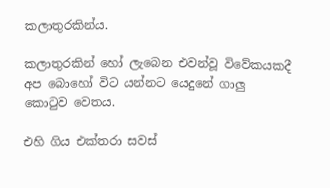කලාතුරකින්ය.

කලාතුරකින් හෝ ලැබෙන එවන්වූ විවේකයකදී අප බොහෝ විට යන්නට යෙදුනේ ගාලු කොටුව වෙතය.

එහි ගිය එක්තරා සවස්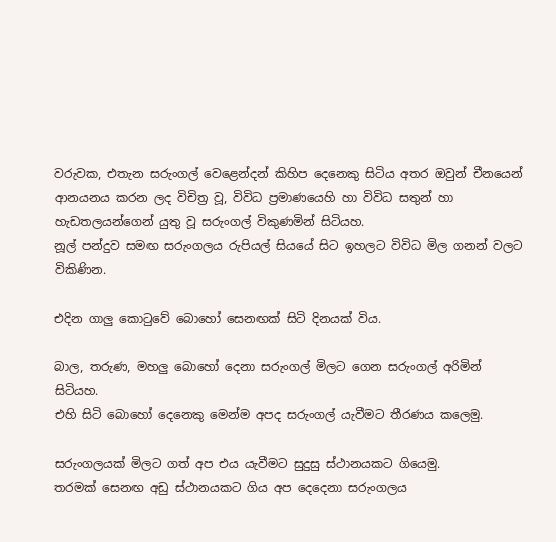වරුවක, එතැන සරුංගල් වෙළෙන්දන් කිහිප දෙනෙකු සිටිය අතර ඔවුන් චීනයෙන් ආනයනය කරන ලද විචිත්‍ර වූ, විවිධ ප්‍රමාණයෙහි හා විවිධ සතුන් හා හැඩතලයන්ගෙන් යුතු වූ සරුංගල් විකුණමින් සිටියහ.
නූල් පන්දුව සමඟ සරුංගලය රුපියල් සියයේ සිට ඉහලට විවිධ මිල ගනන් වලට විකිණින.

එදින ගාලු කොටුවේ බොහෝ සෙනඟක් සිටි දිනයක් විය.

බාල, තරුණ, මහලු බොහෝ දෙනා සරුංගල් මිලට ගෙන සරුංගල් අරිමින් සිටියහ.
එහි සිටි බොහෝ දෙනෙකු මෙන්ම අපද සරුංගල් යැවීමට තීරණය කලෙමු.

සරුංගලයක් මිලට ගත් අප එය යැවීමට සුදුසු ස්ථානයකට ගියෙමු.
තරමක් සෙනඟ අඩු ස්ථානයකට ගිය අප දෙදෙනා සරුංගලය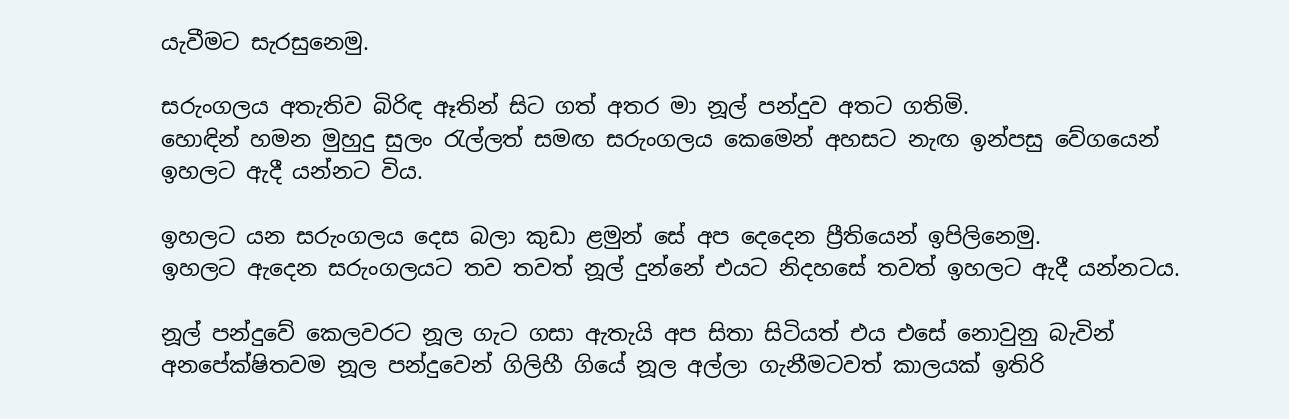යැවීමට සැරසුනෙමු.

සරුංගලය අතැතිව බිරිඳ ඈතින් සිට ගත් අතර මා නූල් පන්දුව අතට ගතිමි.
හොඳින් හමන මුහුදු සුලං රැල්ලත් සමඟ සරුංගලය කෙමෙන් අහසට නැඟ ඉන්පසු වේගයෙන් ඉහලට ඇදී යන්නට විය.

ඉහලට යන සරුංගලය දෙස බලා කුඩා ළමුන් සේ අප දෙදෙන ප්‍රීතියෙන් ඉපිලිනෙමු.
ඉහලට ඇදෙන සරුංගලයට තව තවත් නූල් දුන්නේ එයට නිදහසේ තවත් ඉහලට ඇදී යන්නටය.

නූල් පන්දුවේ කෙලවරට නූල ගැට ගසා ඇතැයි අප සිතා සිටියත් එය එසේ නොවුනු බැවින් අනපේක්ෂිතවම නූල පන්දුවෙන් ගිලිහී ගියේ නූල අල්ලා ගැනීමටවත් කාලයක් ඉතිරි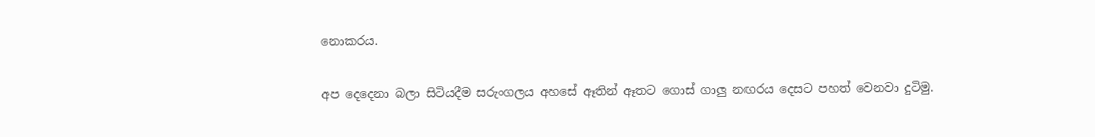නොකරය.

අප දෙදෙනා බලා සිටියදීම සරුංගලය අහසේ ඈතින් ඈතට ගොස් ගාලු නඟරය දෙසට පහත් වෙනවා දුටිමු.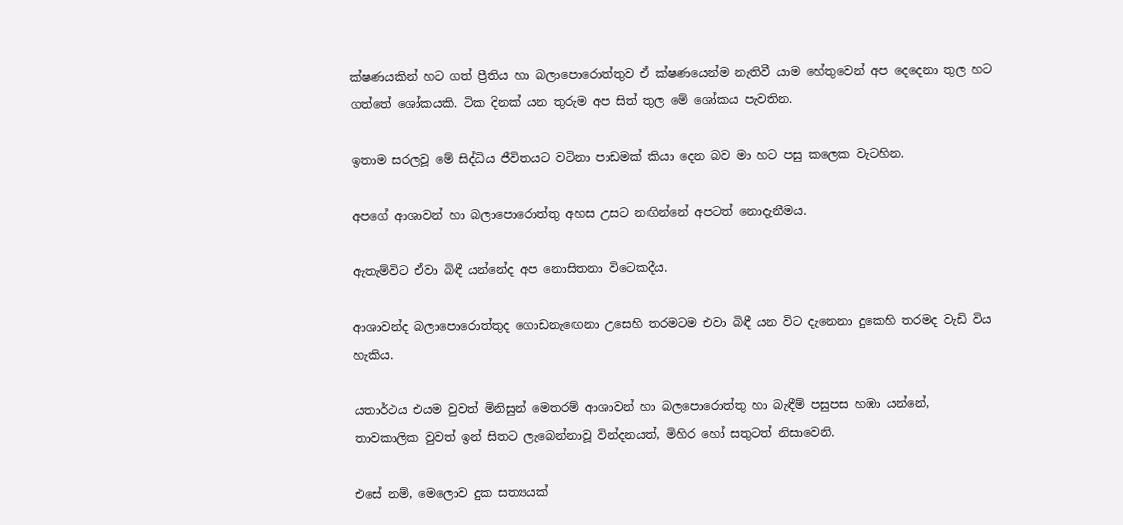ක්ෂණයකින් හට ගත් ප්‍රීතිය හා බලාපොරොත්තුව ඒ ක්ෂණයෙන්ම නැතිවී යාම හේතුවෙන් අප දෙදෙනා තුල හට ගත්තේ ශෝකයකි. ටික දිනක් යන තුරුම අප සිත් තුල මේ ශෝකය පැවතින.

ඉතාම සරලවූ මේ සිද්ධිය ජීවිතයට වටිනා පාඩමක් කියා දෙන බව මා හට පසු කලෙක වැටහින.

අපගේ ආශාවන් හා බලාපොරොත්තු අහස උසට නඟින්නේ අපටත් නොදැනීමය.

ඇතැම්විට ඒවා බිඳී යන්නේද අප නොසිතනා විටෙකදීය.

ආශාවන්ද බලාපොරොත්තුද ගොඩනැඟෙනා උසෙහි තරමටම එවා බිඳී යන විට දැනෙනා දුකෙහි තරමද වැඩි විය හැකිය.

යතාර්ථය එයම වුවත් මිනිසුන් මෙතරම් ආශාවන් හා බලපොරොත්තු හා බැඳීම් පසුපස හඹා යන්නේ, තාවකාලික වුවත් ඉන් සිතට ලැබෙන්නාවූ වින්දනයත්, මිහිර හෝ සතුටත් නිසාවෙනි.

එසේ නම්, මෙලොව දුක සත්‍යයක්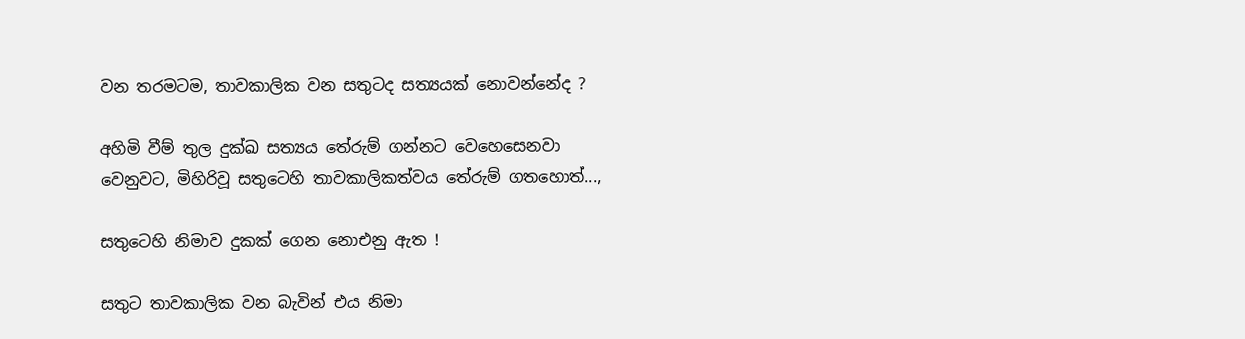වන තරමටම, තාවකාලික වන සතුටද සත්‍යයක් නොවන්නේද ?

අහිමි වීම් තුල දුක්ඛ සත්‍යය තේරුම් ගන්නට වෙහෙසෙනවා වෙනුවට, මිහිරිවූ සතුටෙහි තාවකාලිකත්වය තේරුම් ගතහොත්...,

සතුටෙහි නිමාව දුකක් ගෙන නොඑනු ඇත !

සතුට තාවකාලික වන බැවින් එය නිමා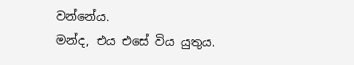වන්නේය.
මන්ද, එය එසේ විය යුතුය.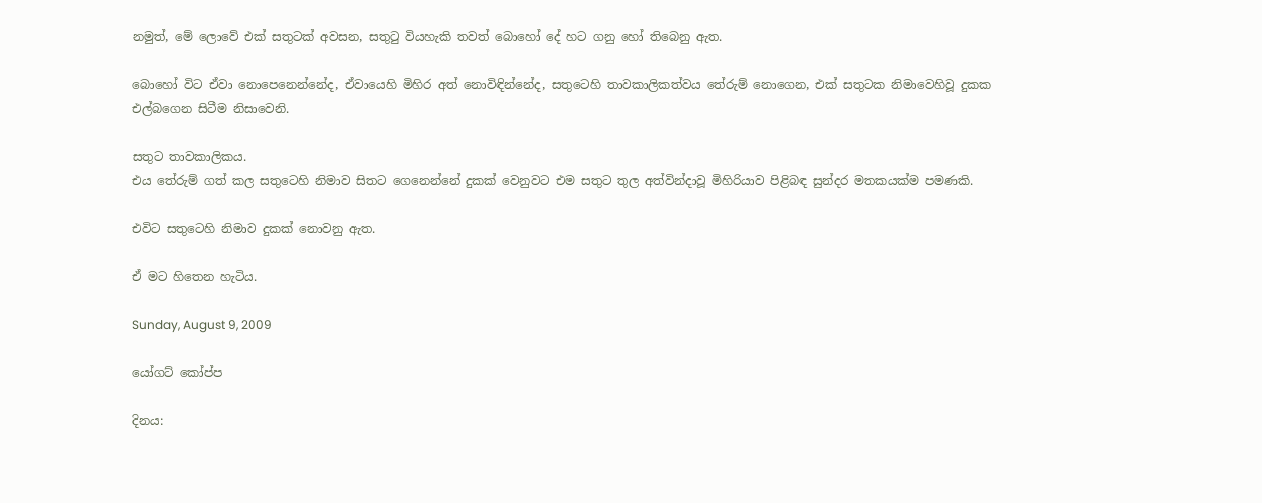නමුත්, මේ ලොවේ එක් සතුටක් අවසන, සතුටු වියහැකි තවත් බොහෝ දේ හට ගනු හෝ තිබෙනු ඇත.

බොහෝ විට ඒවා නොපෙනෙන්නේද, ඒවායෙහි මිහිර අත් නොවිඳින්නේද, සතුටෙහි තාවකාලිකත්වය තේරුම් නොගෙන, එක් සතුටක නිමාවෙහිවූ දුකක එල්බගෙන සිටීම නිසාවෙනි.

සතුට තාවකාලිකය.
එය තේරුම් ගත් කල සතුටෙහි නිමාව සිතට ගෙනෙන්නේ දුකක් වෙනුවට එම සතුට තුල අත්වින්දාවූ මිහිරියාව පිළිබඳ සුන්දර මතකයක්ම පමණකි.

එවිට සතුටෙහි නිමාව දුකක් නොවනු ඇත.

ඒ මට හිතෙන හැටිය.

Sunday, August 9, 2009

යෝගට් කෝප්ප

දිනය: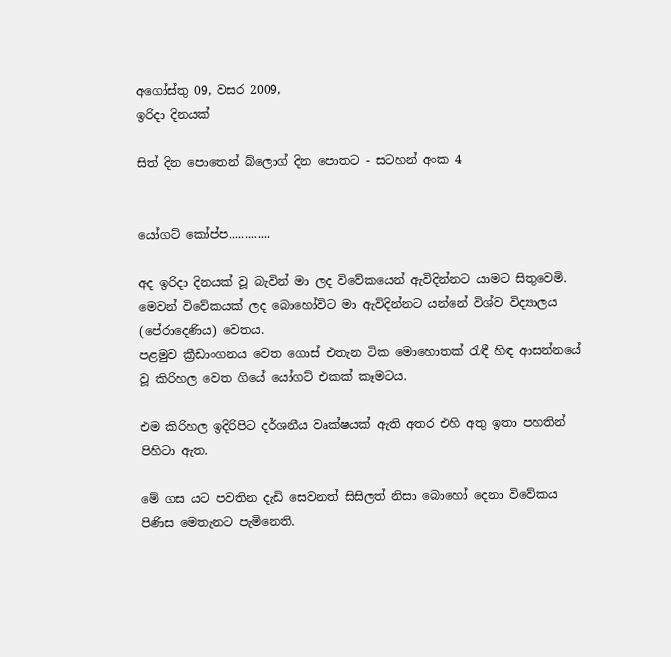අගෝස්තු 09, වසර 2009,
ඉරිදා දිනයක්

සිත් දින පොතෙන් බ්ලොග් දින පොතට - සටහන් අංක 4


යෝගට් කෝප්ප.............

අද ඉරිදා දිනයක් වූ බැවින් මා ලද විවේකයෙන් ඇවිදින්නට යාමට සිතුවෙමි.
මෙවන් විවේකයක් ලද බොහෝවිට මා ඇවිදින්නට යන්නේ විශ්ව විද්‍යාලය (පේරාදෙණිය) වෙතය.
පළමුව ක්‍රීඩාංගනය වෙත ගොස් එතැන ටික මොහොතක් රැඳී හිඳ ආසන්නයේ වූ කිරිහල වෙත ගියේ යෝගට් එකක් කෑමටය.

එම කිරිහල ඉදිරිපිට දර්ශනීය වෘක්ෂයක් ඇති අතර එහි අතු ඉතා පහතින් පිහිටා ඇත.

මේ ගස යට පවතින දැඩි සෙවනත් සිසිලත් නිසා බොහෝ දෙනා විවේකය පිණිස මෙතැනට පැමිනෙති.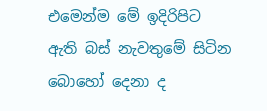එමෙන්ම මේ ඉදිරිපිට ඇති බස් නැවතුමේ සිටින බොහෝ දෙනා ද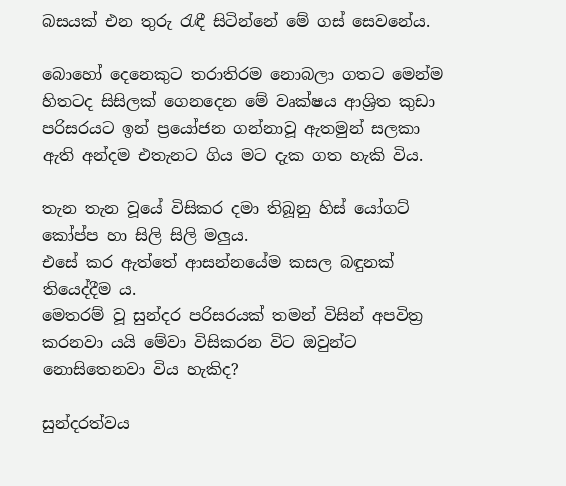බසයක් එන තුරු රැඳී සිටින්නේ මේ ගස් සෙවනේය.

බොහෝ දෙනෙකුට තරාතිරම නොබලා ගතට මෙන්ම හිතටද සිසිලක් ගෙනදෙන මේ වෘක්ෂය ආශ්‍රිත කුඩා පරිසරයට ඉන් ප්‍රයෝජන ගන්නාවූ ඇතමුන් සලකා ඇති අන්දම එතැනට ගිය මට දැක ගත හැකි විය.

තැන තැන වූයේ විසිකර දමා තිබූනු හිස් යෝගට් කෝප්ප හා සිලි සිලි මලුය.
එසේ කර ඇත්තේ ආසන්නයේම කසල බඳුනක් තියෙද්දීම ය.
මෙතරම් වූ සුන්දර පරිසරයක් තමන් විසින් අපවිත්‍ර කරනවා යයි මේවා විසිකරන විට ඔවුන්ට නොසිතෙනවා විය හැකිද?

සුන්දරත්වය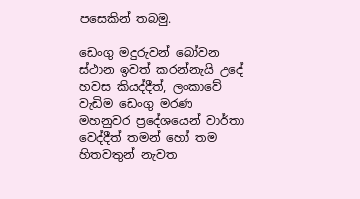පසෙකින් තබමු.

ඩෙංගු මදුරුවන් බෝවන ස්ථාන ඉවත් කරන්නැයි උදේ හවස කියද්දීත්, ලංකාවේ වැඩිම ඩෙංගු මරණ මහනුවර ප්‍රදේශයෙන් වාර්තා වෙද්දීත් තමන් හෝ තම හිතවතුන් නැවත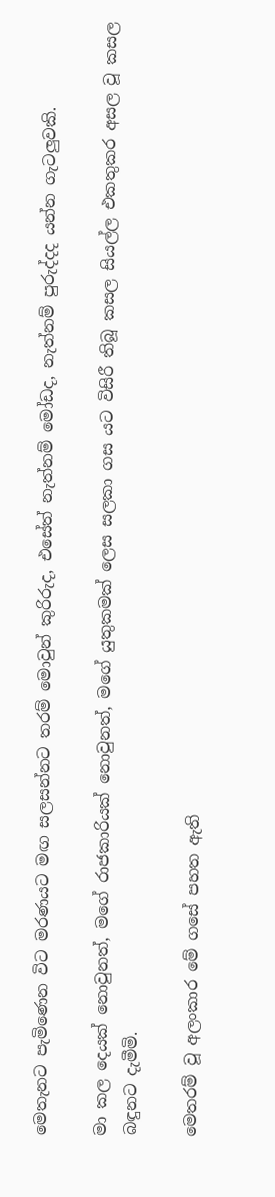මෙතැනට පැමිණෙන විට මරණයට මඟ සලසන්නට තරම් මොවුන් කුරිරුද, එසේත් නැත්නම් මෝඩද, නැත්නම් පුරුද්දද යන්න ගැටලුවකි.

මා කල දෙයක් නොවුනත්, මගේ රාජකාරියක් නොවුනත්, මගේ යුතුකමක් ලෙස සලකා ගස යට විසිරී තිබූ කසල සියල්ල එකතුකර අසල වූ කසල බඳුනට දැමීමි.

මෙතරම් වූ අලංකාර මේ ගසේ පහත ඇති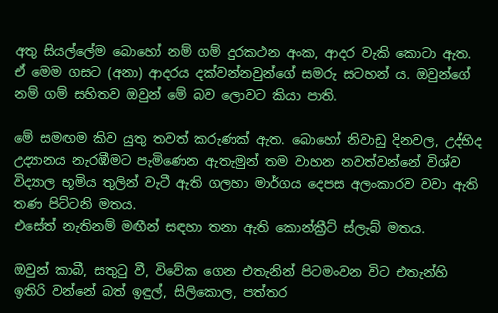අතු සියල්ලේම බොහෝ නම් ගම් දුරකථන අංක, ආදර වැකි කොටා ඇත. ඒ මෙම ගසට (අනා) ආදරය දක්වන්නවුන්ගේ සමරු සටහන්‍ ය. ඔවුන්ගේ නම් ගම් සහිතව ඔවුන් මේ බව ලොවට කියා පාති.

මේ සමඟම කිව යුතු තවත් කරුණක් ඇත. බොහෝ නිවාඩු දිනවල, උද්භිද උද්‍යානය නැරඹීමට පැමිණෙන ඇතැමුන් තම වාහන නවත්වන්නේ විශ්ව විද්‍යාල භූමිය තුලින් වැටී ඇති ගලහා මාර්ගය දෙපස අලංකාරව වවා ඇති තණ පිට්ටනි මතය.
එසේත් නැතිනම් මඟීන් සඳහා තනා ඇති කොන්ක්‍රීට් ස්ලැබ් මතය.

ඔවුන් කාබී, සතුටු වී, විවේක ගෙන එතැනින් පිටමංවන විට එතැන්හි ඉතිරි වන්නේ බත් ඉඳුල්, සිලිකොල, පත්තර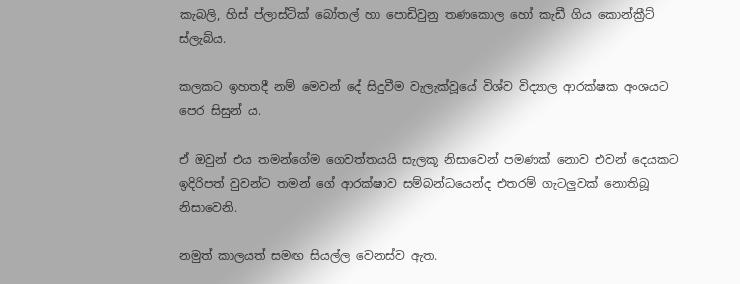කැබලි, හිස් ප්ලාස්ටික් බෝතල් හා පොඩිවුනු තණකොල හෝ කැඩී ගිය කොන්ක්‍රීට් ස්ලැබ්ය.

කලකට ඉහතදී නම් මෙවන් දේ සිදුවීම වැලැක්වූයේ විශ්ව විද්‍යාල ආරක්ෂක අංශයට පෙර සිසුන්‍ ය.

ඒ ඔවුන් එය තමන්ගේම ගෙවත්තයයි සැලකූ නිසාවෙන් පමණක් නොව එවන් දෙයකට ඉදිරිපත් වුවන්ට තමන් ගේ ආරක්ෂාව සම්බන්ධයෙන්ද එතරම් ගැටලුවක් නොතිබූ නිසාවෙනි.

නමුත් කාලයත් සමඟ සියල්ල වෙනස්ව ඇත.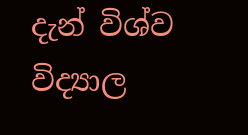දැන් විශ්ව විද්‍යාල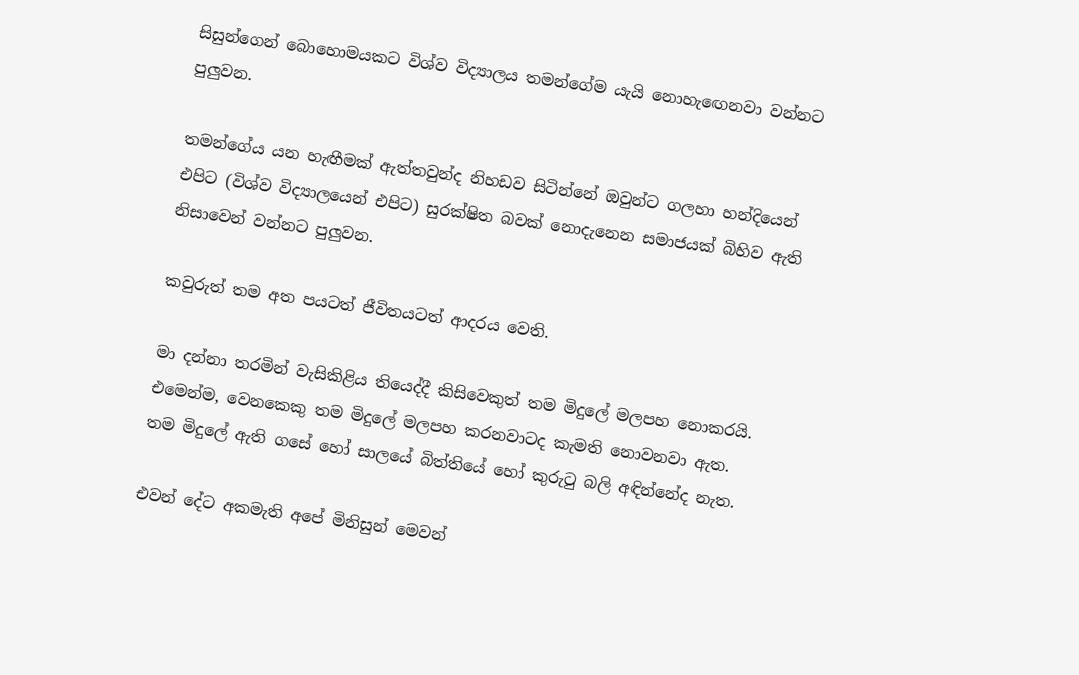සිසුන්ගෙන් බොහොමයකට විශ්ව විද්‍යාලය තමන්ගේම යැයි නොහැඟෙනවා වන්නට පුලුවන.

තමන්ගේය යන හැඟීමක් ඇත්තවුන්ද නිහඩව සිටින්නේ ඔවුන්ට ගලහා හන්දියෙන් එපිට (විශ්ව විද්‍යාලයෙන් එපිට) සුරක්ෂිත බවක් නොදැනෙන සමාජයක් බිහිව ඇති නිසාවෙන් වන්නට පුලුවන.

කවුරුත් තම අත පයටත් ජීවිතයටත් ආදරය වෙති.

මා දන්නා තරමින් වැසිකිළිය තියෙද්දී කිසිවෙකුත් තම මිදුලේ මලපහ නොකරයි.
එමෙන්ම, වෙනකෙකු තම මිදුලේ මලපහ කරනවාටද කැමති නොවනවා ඇත.
තම මිදුලේ ඇති ගසේ හෝ සාලයේ බිත්තියේ හෝ කුරුටු බලි අඳින්නේද නැත.

එවන් දේට අකමැති අපේ මිනිසුන් මෙවන්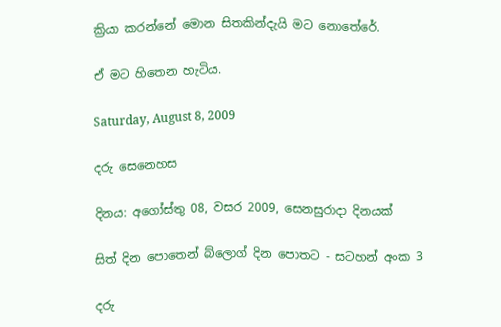ක්‍රියා කරන්නේ මොන සිතකින්දැයි මට නොතේරේ.

ඒ මට හිතෙන හැටිය.

Saturday, August 8, 2009

දරු සෙනෙහස

දිනය: අගෝස්තු 08, වසර 2009, සෙනසුරාදා දිනයක්

සිත් දින පොතෙන් බ්ලොග් දින පොතට - සටහන් අංක 3

දරු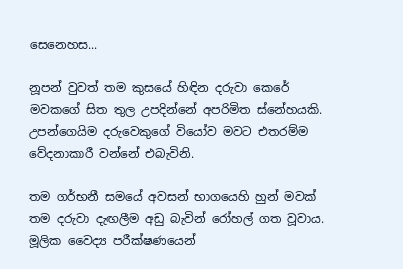සෙනෙහස...

නූපන් වුවත් තම කුසයේ හිඳින දරුවා කෙරේ මවකගේ සිත තුල උපදින්නේ අපරිමිත ස්නේහයකි.
උපන්ගෙයිම දරුවෙකුගේ වියෝව මවට එතරම්ම වේදනාකාරී වන්නේ එබැවිනි.

තම ගර්භනී සමයේ අවසන් භාගයෙහි හුන් මවක් තම දරුවා දැඟලීම අඩු බැවින් රෝහල් ගත වූවාය.
මූලික වෛද්‍ය පරීක්ෂණයෙන්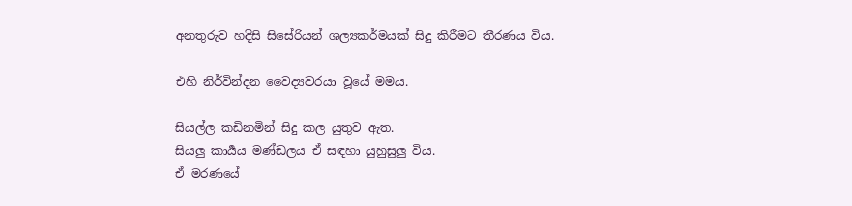අනතුරුව හදිසි සිසේරියන් ශල්‍යකර්මයක් සිදු කිරීමට තීරණය විය.

එහි නිර්වින්දන වෛද්‍යවරයා වූයේ මමය.

සියල්ල කඩිනමින් සිදු කල යුතුව ඇත.
සියලු කාර්‍යය මණ්ඩලය ඒ සඳහා යුහුසුලු විය.
ඒ මරණයේ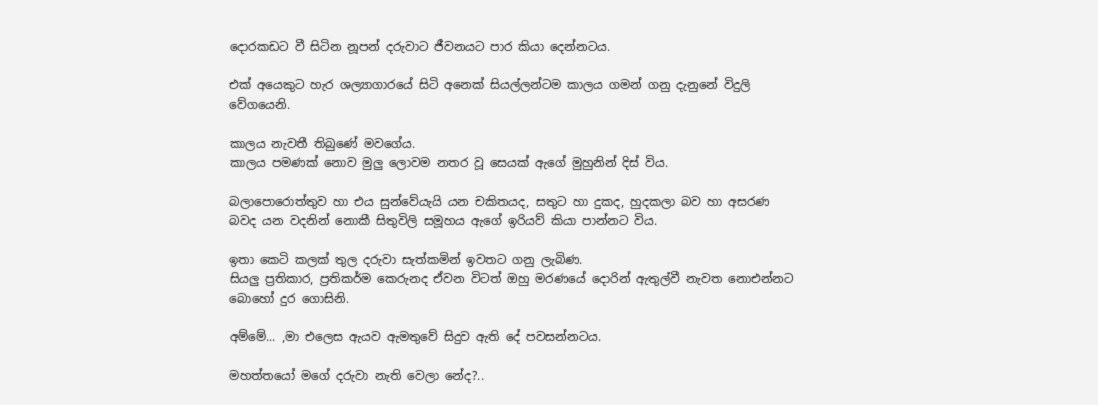දොරකඩට වී සිටින නූපන් දරුවාට ජීවනයට පාර කියා දෙන්නටය.

එක් අයෙකුට හැර ශල්‍යාගාරයේ සිටි අනෙක් සියල්ලන්ටම කාලය ගමන් ගනු දැනුනේ විදුලි වේගයෙනි.

කාලය නැවතී තිබුණේ මවගේය.
කාලය පමණක් නොව මුලු ලොවම නතර වූ සෙයක් ඇගේ මුහුනින් දිස් විය.

බලාපොරොත්තුව හා එය සුන්වේයැයි යන චකිතයද, සතුට හා දුකද, හුදකලා බව හා අසරණ බවද යන වදනින් නොකී සිතුවිලි සමූහය ඇගේ ඉරියව් කියා පාන්නට විය.

ඉතා කෙටි කලක් තුල දරුවා සැත්කමින් ඉවතට ගනු ලැබිණ.
සියලු ප්‍රතිකාර, ප්‍රතිකර්ම කෙරුනද ඒවන විටත් ඔහු මරණයේ දොරින් ඇතුල්වී නැවත නොඑන්නට බොහෝ දුර ගොසිනි.

අම්මේ... ,මා එලෙස ඇයව ඇමතුවේ සිදුව ඇති දේ පවසන්නටය.

මහත්තයෝ මගේ දරුවා නැති වෙලා නේද?..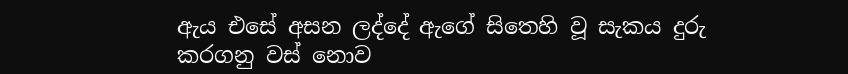ඇය එසේ අසන ලද්දේ ඇගේ සිතෙහි වූ සැකය දුරු කරගනු වස් නොව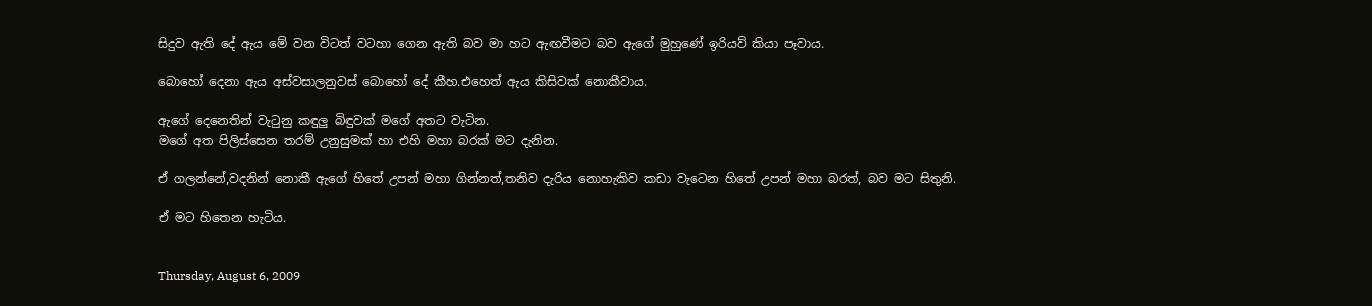සිදුව ඇති දේ ඇය මේ වන විටත් වටහා ගෙන ඇති බව මා හට ඇඟවීමට බව ඇගේ මුහුණේ ඉරියව් කියා පෑවාය.

බොහෝ දෙනා ඇය අස්වසාලනුවස් බොහෝ දේ කීහ.එහෙත් ඇය කිසිවක් නොකීවාය.

ඇගේ දෙනෙතින් වැටුනු කඳුලු බිඳුවක් මගේ අතට වැටින.
මගේ අත පිලිස්සෙන තරම් උනුසුමක් හා එහි මහා බරක් මට දැනින.

ඒ ගලන්නේ,වදනින් නොකී ඇගේ හිතේ උපන් මහා ගින්නත්,තනිව දැරිය නොහැකිව කඩා වැටෙන හිතේ උපන් මහා බරත්, බව මට සිතුනි.

ඒ මට හිතෙන හැටිය.


Thursday, August 6, 2009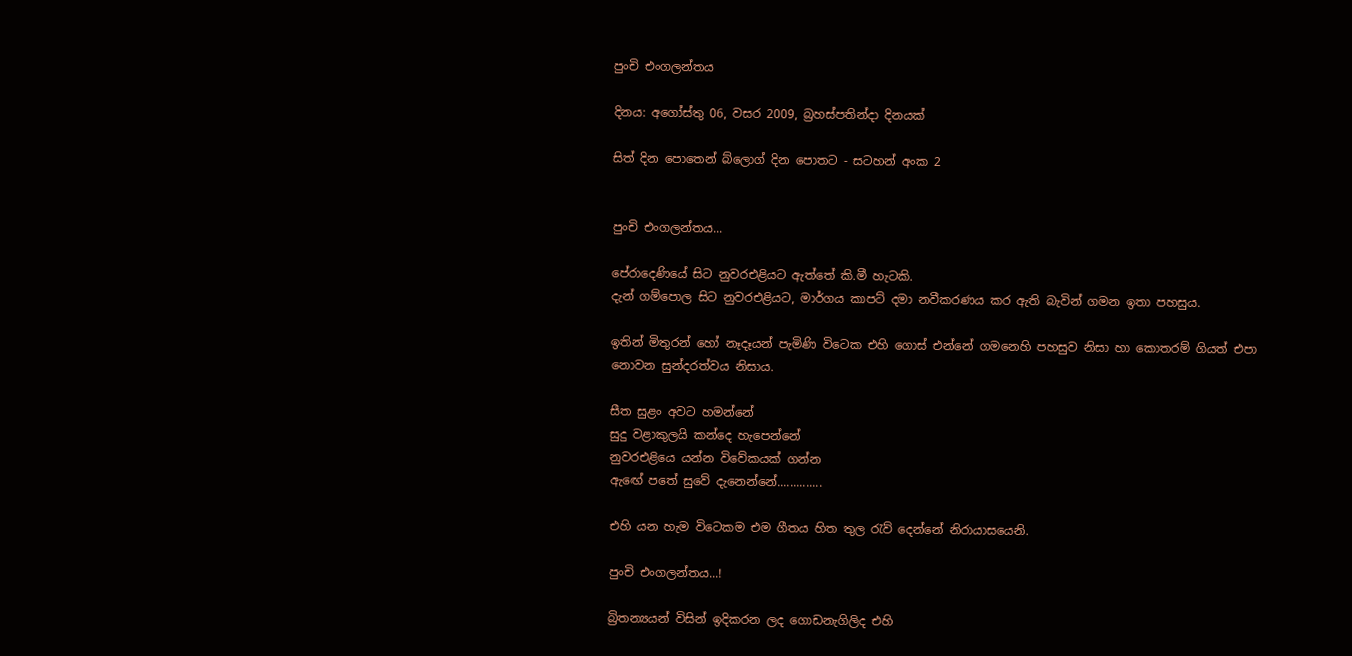පුංචි එංගලන්තය

දිනය: අගෝස්තු 06, වසර 2009, බ්‍රහස්පතින්දා දිනයක්

සිත් දින පොතෙන් බ්ලොග් දින පොතට - සටහන් අංක 2


පුංචි එංගලන්තය...

පේරාදෙණියේ සිට නුවරඑළියට ඇත්තේ කි.මී හැටකි.
දැන් ගම්පොල සිට නුවරඑළියට, මාර්ගය කාපට් දමා නවීකරණය කර ඇති බැවින් ගමන ඉතා පහසුය.

ඉතින් මිතුරන් හෝ නෑදෑයන් පැමිණි විටෙක එහි ගොස් එන්නේ ගමනෙහි පහසුව නිසා හා කොතරම් ගියත් එපා නොවන සුන්දරත්වය නිසාය.

සීත සුළං අවට හමන්නේ
සුදු වළාකුලයි කන්දෙ හැපෙන්නේ
නුවරඑළියෙ යන්න විවේකයක් ගන්න
ඇඟේ පතේ සුවේ දැනෙන්නේ..............

එහි යන හැම විටෙකම එම ගීතය හිත තුල රැව් දෙන්නේ නිරායාසයෙනි.

පුංචි එංගලන්තය...!

බ්‍රිතන්‍යයන් විසින් ඉදිකරන ලද ගොඩනැගිලිද එහි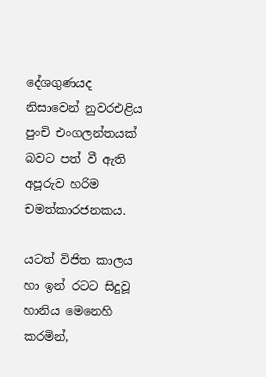දේශගුණයද නිසාවෙන් නුවරඑළිය පුංචි එංගලන්තයක් බවට පත් වී ඇති අපූරුව හරිම චමත්කාරජනකය.

යටත් විජිත කාලය හා ඉන් රටට සිදුවූ හානිය මෙනෙහි කරමින්,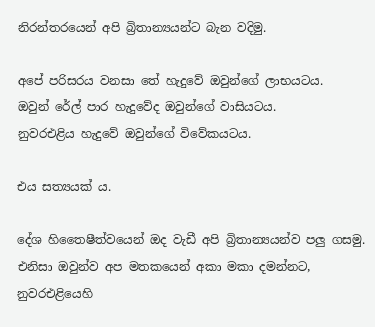නිරන්තරයෙන් අපි බ්‍රිතාන්‍යයන්ට බැන වදිමු.

අපේ පරිසරය වනසා තේ හැදුවේ ඔවුන්ගේ ලාභයටය.
ඔවුන් රේල් පාර හැදුවේද ඔවුන්ගේ වාසියටය.
නුවරඑළිය හැදුවේ ඔවුන්ගේ විවේකයටය.

එය සත්‍යයක් ය.

දේශ හිතෛෂීත්වයෙන් ඔද වැඩී අපි බ්‍රිතාන්‍යයන්ව පලු ගසමු.
එනිසා ඔවුන්ව අප මතකයෙන් අකා මකා දමන්නට, නුවරඑළියෙහි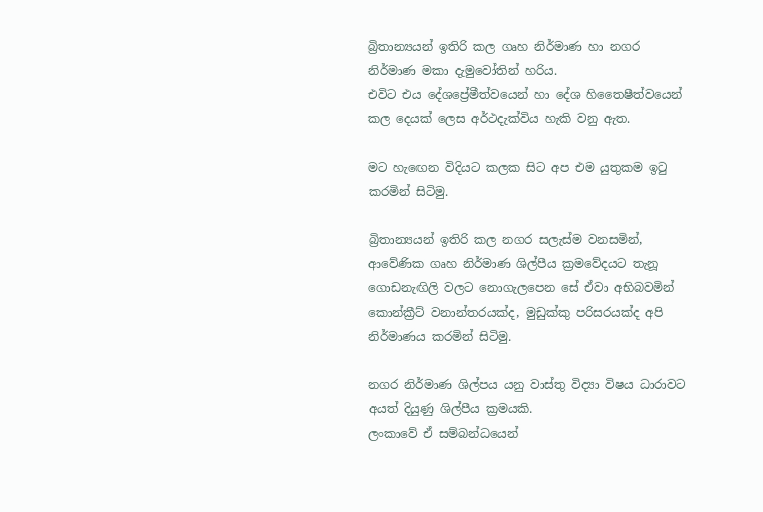බ්‍රිතාන්‍යයන් ඉතිරි කල ගෘහ නිර්මාණ හා නගර නිර්මාණ මකා දැමුවෝතින් හරිය.
එවිට එය දේශප්‍රේමීත්වයෙන් හා දේශ හිතෛෂීත්වයෙන් කල දෙයක් ලෙස අර්ථදැක්විය හැකි වනු ඇත.

මට හැඟෙන විදියට කලක සිට අප එම යුතුකම ඉටු කරමින් සිටිමු.

බ්‍රිතාන්‍යයන් ඉතිරි කල නගර සලැස්ම වනසමින්, ආවේණික ගෘහ නිර්මාණ ශිල්පීය ක්‍රමවේදයට තැනූ ගොඩනැඟිලි වලට නොගැලපෙන සේ ඒවා අභිබවමින් කොන්ක්‍රීට් වනාන්තරයක්ද, මුඩුක්කු පරිසරයක්ද අපි නිර්මාණය කරමින් සිටිමු.

නගර නිර්මාණ ශිල්පය යනු වාස්තු විද්‍යා විෂය ධාරාවට අයත් දියුණු ශිල්පීය ක්‍රමයකි.
ලංකාවේ ඒ සම්බන්ධයෙන්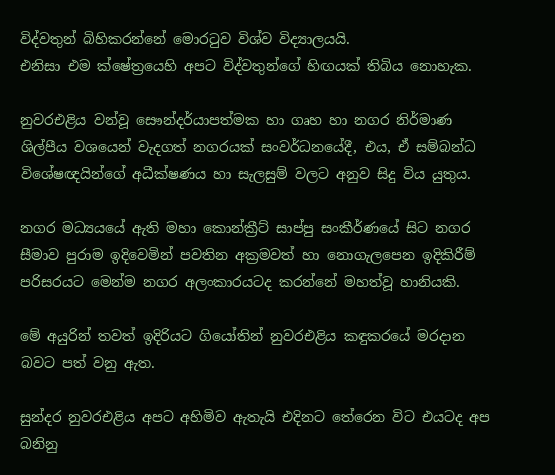විද්වතුන් බිහිකරන්නේ මොරටුව විශ්ව විද්‍යාලයයි.
එනිසා එම ක්ෂේත්‍රයෙහි අපට විද්වතුන්ගේ හිඟයක් තිබිය නොහැක.

නුවරඑළිය වන්වූ සෞන්දර්යාපත්මක හා ගෘහ හා නගර නිර්මාණ ශිල්පීය වශයෙන් වැදගත් නගරයක් සංවර්ධනයේදී, එය, ඒ සම්බන්ධ විශේෂඥයින්ගේ අධීක්ෂණය හා සැලසුම් වලට අනුව සිදු විය යුතුය.

නගර මධ්‍යයයේ ඇති මහා කොන්ක්‍රීට් සාප්පු සංකීර්ණයේ සිට නගර සීමාව පුරාම ඉදිවෙමින් පවතින අක්‍රමවත් හා නොගැලපෙන ඉදිකිරීම් පරිසරයට මෙන්ම නගර අලංකාරයටද කරන්නේ මහත්වූ හානියකි.

මේ අයුරින් තවත් ඉදිරියට ගියෝතින් නුවරඑළිය කඳුකරයේ මරදාන බවට පත් වනු ඇත.

සුන්දර නුවරඑළිය අපට අහිමිව ඇතැයි එදිනට තේරෙන විට එයටද අප බනිනු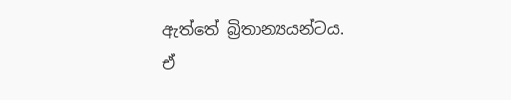ඇත්තේ බ්‍රිතාන්‍යයන්ටය.
ඒ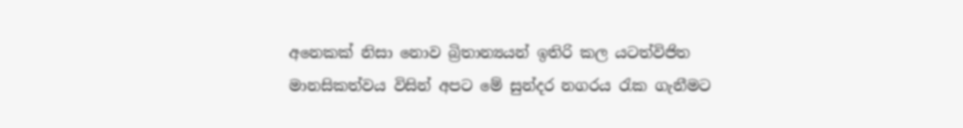අනෙකක් නිසා නොව බ්‍රිතාන්‍යයන් ඉතිරි කල යටත්විජිත මානසිකත්වය විසින් අපට මේ සුන්දර නගරය රැක ගැනීමට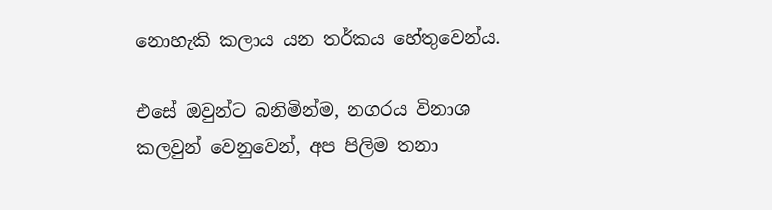නොහැකි කලාය යන තර්කය හේතුවෙන්ය.

එසේ ඔවුන්ට බනිමින්ම, නගරය විනාශ කලවුන් වෙනුවෙන්, අප පිලිම තනා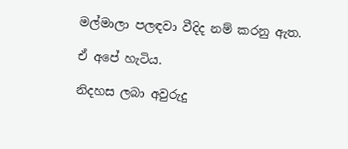මල්මාලා පලඳවා වීදිද නම් කරනු ඇත.

ඒ අපේ හැටිය.

නිදහස ලබා අවුරුදු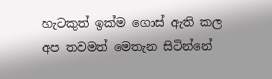හැටකුත් ඉක්ම ගොස් ඇති කල අප තවමත් මෙතැන සිටින්නේ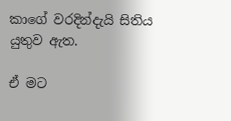කාගේ වරදින්දැයි සිතිය යුතුව ඇත.

ඒ මට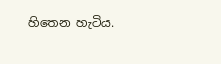හිතෙන හැටිය.